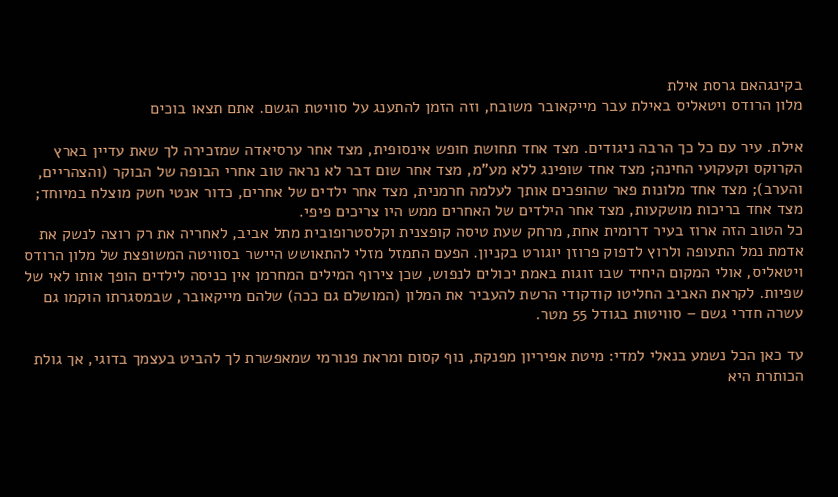בקינגהאם גרסת אילת
מלון הרודס ויטאליס באילת עבר מייקאובר משובח, וזה הזמן להתענג על סוויטת הגשם. אתם תצאו בוכים

אילת. עיר עם כל כך הרבה ניגודים. מצד אחד תחושת חופש אינסופית, מצד אחר ערסיאדה שמזכירה לך שאת עדיין בארץ הקרוקס וקעקועי החינה; מצד אחד שופינג ללא מע"מ, מצד אחר שום דבר לא נראה טוב אחרי הבופה של הבוקר (והצהריים, והערב); מצד אחד מלונות פאר שהופכים אותך לעלמה חרמנית, מצד אחר ילדים של אחרים, כדור אנטי חשק מוצלח במיוחד; מצד אחד בריכות מושקעות, מצד אחר הילדים של האחרים ממש היו צריכים פיפי.
כל הטוב הזה ארוז בעיר דרומית אחת, מרחק שעת טיסה קופצנית וקלסטרופובית מתל אביב, לאחריה את רק רוצה לנשק את אדמת נמל התעופה ולרוץ לדפוק פרוזן יוגורט בקניון. הפעם התמזל מזלי להתאושש היישר בסוויטה המשופצת של מלון הרודס ויטאליס, אולי המקום היחיד שבו זוגות באמת יכולים לנפוש, שכן צירוף המילים המחרמן אין כניסה לילדים הופך אותו לאי של שפיות. לקראת האביב החליטו קודקודי הרשת להעביר את המלון (המושלם גם ככה) שלהם מייקאובר, שבמסגרתו הוקמו גם עשרה חדרי גשם – סוויטות בגודל 55 מטר.

עד כאן הכל נשמע בנאלי למדי: מיטת אפיריון מפנקת, נוף קסום ומראת פנורמי שמאפשרת לך להביט בעצמך בדוגי, אך גולת הכותרת היא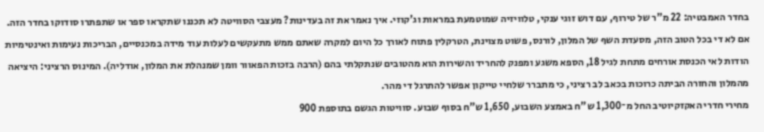בחדר האמבטיה: 22 מ"ר של טירוף, עם דוש זוגי ענקי, טלוויזיה שמוטמעת במראות וג'קוזי. איך נאמר את זה בעדינות? מעצבי הסוויטה לא תכננו שתקראו ספר או שתפתרו סודוקו בחדר הזה.
אם לא די בכל הטוב הזה, מסעדת השף של המלון, לורנס, פשוט מצוינת, הטרקלין פתוח לאורך כל היום למקרה שאתם ממש מתעקשים לעלות עוד מידה במכנסיים, הבריכות נעימות ואינטימיות הודות לאי הכנסת אורחים מתחת לגיל 18, הספא משגע ומפנק להחריד והשירות הוא מהטובים שנתקלתי בהם (הרבה בזכות הפאוור וומן שמנהלת את המלון, אודליה). המינוס הרציני: היציאה מהמלון והחזרה הביתה כרוכות בכאב לב רציני, כי מתברר שלחיי טייקון אפשר להתרגל די מהר.
מחירי חדרי האקזקיוטיב החל מ־1,300 ש"ח באמצע השבוע, 1,650 ש"ח בסוף שבוע. סוויטות הגשם בתוספת 900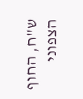ש"ח, החוף הצפוני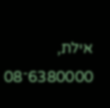אילת, 6380000־08